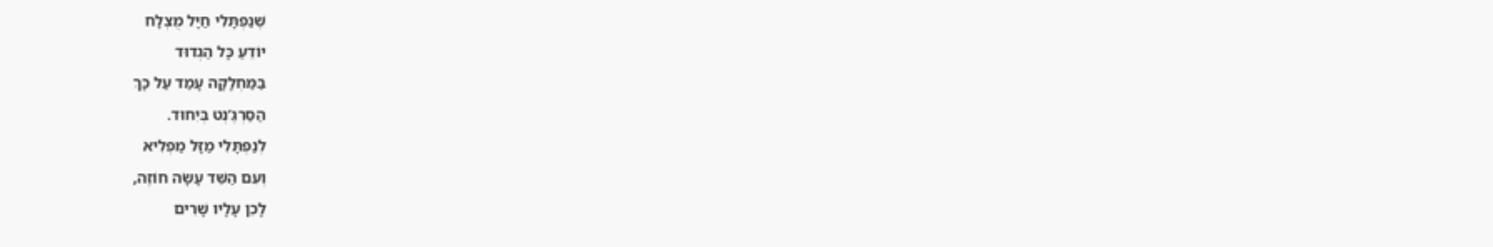שֶׁנַפְתָּלִי חַיָּל מֻצְלָח
יוֹדֵעַ כָּל הַגְדוּד
בַּמַּחְלָקָה עָמַד עַל כָּךְ
הַסַּרְגֶּ’נְט בְּיִחוּד.
לְנַפְתָּלִי מַזָּל מַפְלִיא
וְעִם הַשֵּׁד עָשָׂה חוֹזֶה,
לָכֵן עָלָיו שָׁרִים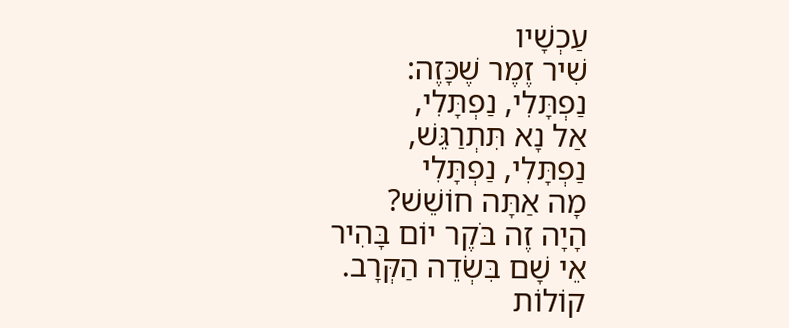עַכְשָׁיו
שִׁיר זֶמֶר שֶׁכָּזֶה:
נַפְתָּלִי, נַפְתָּלִי,
אַל נָא תִּתְרַגֵּשׁ,
נַפְתָּלִי, נַפְתָּלִי
מָה אַתָּה חוֹשֵׁשׁ?
הָיָה זֶה בֹּקֶר יוֹם בָּהִיר
אֵי שָׁם בִּשְׂדֵה הַקְּרָב.
קוֹלוֹת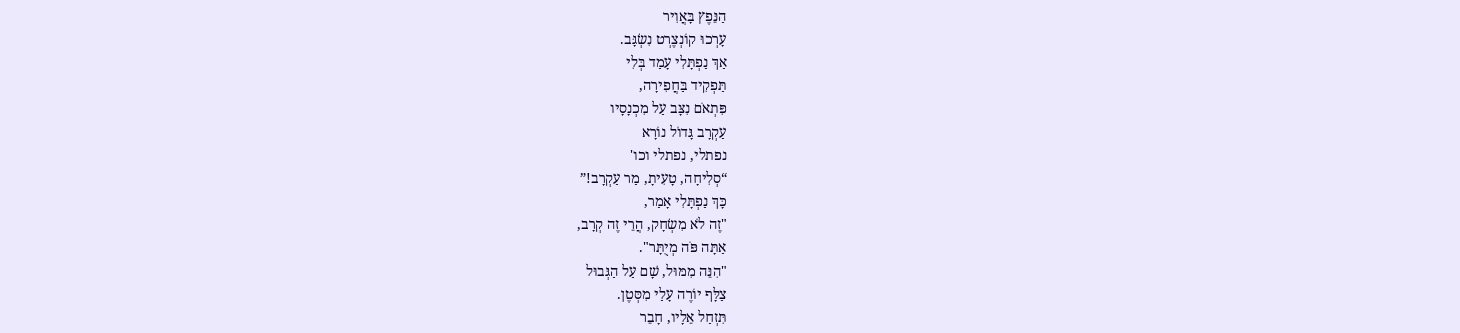הַנֵּפֶץ בָּאֲוִיר
עָרְכוּ קוֹנְצֶרְט נִשְׂגָּב.
אַךְ נַפְתָּלִי עָמַד בְּלִי
תַּפְקִיד בַּחֲפִירָה,
פִּתְאֹם נִצָּב עַל מִכְנָסָיו
עַקְרָב גָּדוֹל נוֹרָא
נפתלי, נפתלי וכו'
“סְלִיחָה, טָעִיתָ, מַר עַקְרָב!”
כָּךְ נַפְתָּלִי אָמַר,
"זֶה לֹא מִשְׂחָק, הֲרֵי זֶה קְרָב,
אַתָּה פֹּה מְיֻתָּר".
"הִנֵּה מִמּוּל, שָׁם עַל הַגְּבוּל
צַלָּף יוֹרֶה עָלַי מִסְּטֶן.
תִּזְחַל אֵלָיו, חָבֵר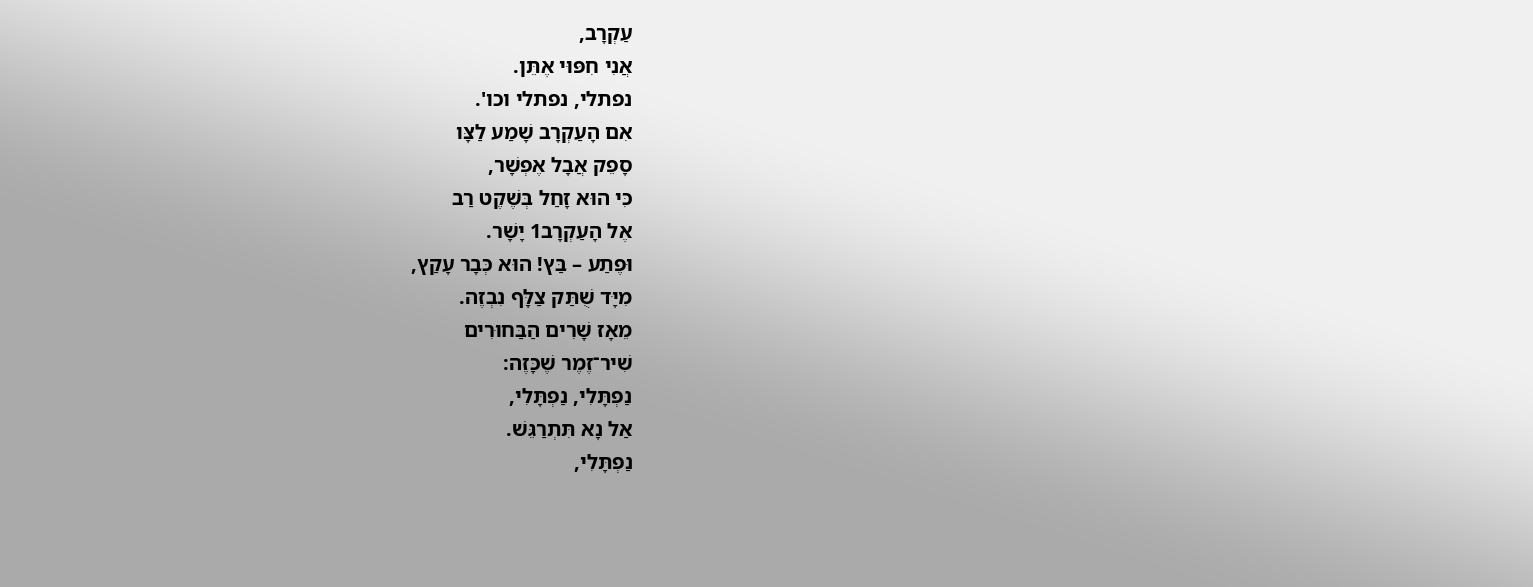עַקְרָב,
אֲנִי חִפּוּי אֶתֵּן.
נפתלי, נפתלי וכו'.
אִם הָעַקְרָב שָׁמַע לַצָּו
סָפֵק אֲבָל אֶפְשָׁר,
כִּי הוּא זָחַל בְּשֶׁקֶט רַב
אֶל הָעַקְרָב1 יָשָׁר.
וּפֶתַע – בַּץ! הוּא כְּבָר עָקַץ,
מִיָּד שֻׁתַּק צַלָּף נִבְזֶה.
מֵאָז שָׁרִים הַבַּחוּרִים
שִׁיר־זֶמֶר שֶׁכָּזֶה:
נַפְתָּלִי, נַפְתָּלִי,
אַל נָא תִּתְרַגֵּשׁ.
נַפְתָּלִי,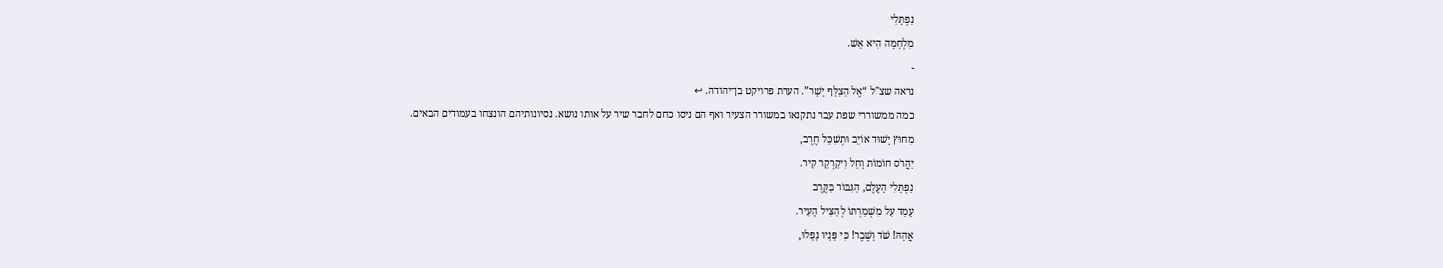נַפְתָּלִי
מִלְחָמָּה הִיא אֵשׁ.
-
נראה שצ"ל “אֶל הַצַלָּף יָשָׁר”. הערת פרויקט בן־יהודה. ↩
כמה ממשוררי שפת עבר נתקנאו במשורר הצעיר ואף הם ניסו כחם לחבר שיר על אותו נושא. נסיונותיהם הונצחו בעמודים הבאים.
מִחוּץ יָשׁוּד אוֹיֵב וּתְשַׁכֵּל חֶרֶב,
יַהֲרֹס חוֹמוֹת וָחֵל וִיקַרְקֵר קִיר.
נַפְתָּלִי הָעֶלֶם, הַגִּבּוֹר בַּקֶּרֶב
עָמַד עַל מִשְׁמַרְתּוֹ לְהַצִּיל הָעִיר.
אֲהָהּ! שֹׁד וָשֶׁבֶר! כִּי פָּנָיו נָפָלוּ,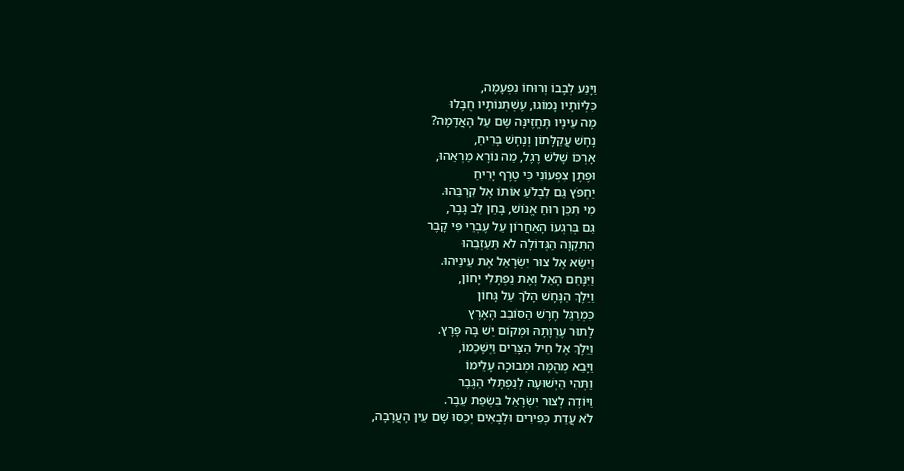וַיָּנַע לְבָבוֹ וְרוּחוֹ נִפְעָמָה,
כִּלְיוֹתָיו נָמוֹגוּ, עֶשְׁתְּנוֹתָיו חֻבָּלוּ
מָה עֵינָיו תֶּחֱזֶינָּה שָּם עַל הָאֲדָמָה?
נָחָשׁ עֲקַלָּתוֹן וְנָחָשׁ בָּרִיחַ,
אָרְכּוֹ שָׁלשׁ רֶגֶל, מַה נוֹרָא מַרְאֵהוּ,
וּפֶתֶן צִפְעוֹנִי כִּי טֶרֶף יָרִיחַ
יַחְפֹּץ גַּם לִבְלֹעַ אוֹתוֹ אֶל קִרְבֵּהוּ.
מִי תִּכֵּן רוּחַ אֱנוֹשׁ, בָּחַן לֵב גָּבֶר,
גַּם בְּרִגְעוֹ הָאַחֲרוֹן עַל עֶבְרֵי פִּי קָבֶר
הַתִּקְוָה הַגְּדוֹלָה לֹא תַּעַזְבֵהוּ
וַיִשָּׂא אֶל צוּר יִשְׂרָאֵל אֶת עֵינֵיהוּ.
וַיִּנָּחֵם הָאֵל וְאֶת נַפְתָּלִי יָחוֹן,
וַיֵּלֶךְ הַנָּחָשׁ הָלֹךְ עַל גָּחוֹן
כִּמְרַגֵּל חֶרֶשׁ הַסּוֹבֵב הָאָרֶץ
לָתוּר עֶרְוָתָהּ וּמְקוֹם יֵשׁ בָּהּ פָּרֶץ.
וַיֵּלֶךְ אֶל חֵיל הַצָּרִים וַיְשָׁכֵמוֹ,
וַיָּבֵא מְהֻמָּה וּמְבוּכָה עָלֵימוֹ
וַתְּהִי הַיְשׁוּעָה לְנַפְתָּלִי הַגֶּבֶר
וַיּוֹדֶה לְצוּר יִשְׂרָאֵל בִּשְׂפַת עֵבֶר.
לֹא עֲדַת כְּפִירִים וּלְבָאִים יְכַסּוּ שָׁם עֵין הָעֲרָבָה,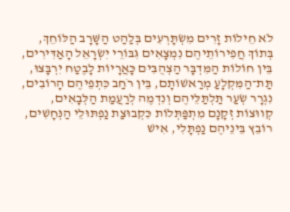לֹא חֵילוֹת זָרִים מִשְׂתָּרְעִים בְּלַהַט הַשָּׁרָב הַלּוֹחֵךְ,
בְּתוֹךְ חֲפִירוֹתֵיהֶם נִמְצָאִים גִּבּוֹרֵי יִשְׂרָאֵל הָאַדִּירִים,
בֵּין חוֹלוֹת הַמִּדְבָּר הַצְהֻבִּים כָּאֲרָיוֹת לָבֶטַח יִרְבָּצוּ,
תַּת־הַמִּקְלָעַ מְרַאשׁוֹתָם, בֵּין רֹחַב כִּתְפֵיהֶם הָרוֹבִים,
נִגְרָר שְׂעַר תַּלְתַּלֵּיהֶם וְנִדְמֶה לְרַעֲמַת הַלְּבָאִים,
קְווּצוֹת זְקָנָם מִתְפַּתְּלוֹת כִּקְבוּצַת נַפְתּוּלֵי הַנְּחָשִׁים,
רוֹבֵץ בֵּינֵיהֶם נַפְתָּלִי, אִישׁ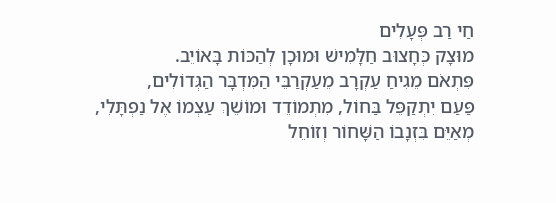חַי רַב פְּעָלִים
מוּצָק כְּחָצוּב חַלָּמִישׁ וּמוּכָן לְהַכּוֹת בָּאוֹיֵב.
פִּתְאֹם מֵגִיחַ עַקְרָב מֵעַקְרַבֵּי הַמִּדְבָּר הַגְּדוֹלִים,
פַּעַם יִתְקַפֵּל בַּחוֹל, מִתְמוֹדֵד וּמוֹשֵׁךְ עַצְמוֹ אֶל נַפְתָּלִי,
מְאַיֵּם בִּזְנָבוֹ הַשָּׁחוֹר וְזוֹחֵל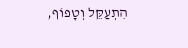הִתְעַקֵּל וְטָפוֹף,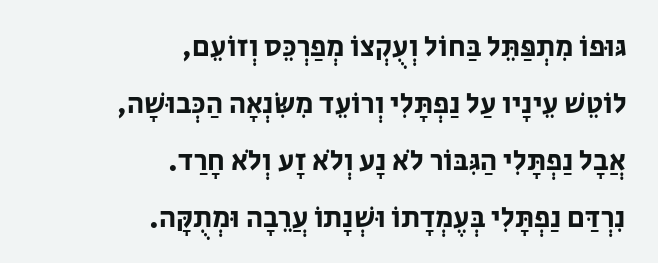גּוּפוֹ מִתְפַּתֵּל בַּחוֹל וְעֻקְצוֹ מְפַרְכֵּס וְזוֹעֵם,
לוֹטֵשׁ עֵינָיו עַל נַפְתָּלִי וְרוֹעֵד מִשִּׂנְאָה הַכְּבוּשָׁה,
אֲבָל נַפְתָּלִי הַגִּבּוֹר לֹא נָע וְלֹא זָע וְלֹא חָרַד.
נִרְדַּם נַפְתָּלִי בְּעֶמְדָתוֹ וּשְׁנָתוֹ עֲרֵבָה וּמְתֻקָּה.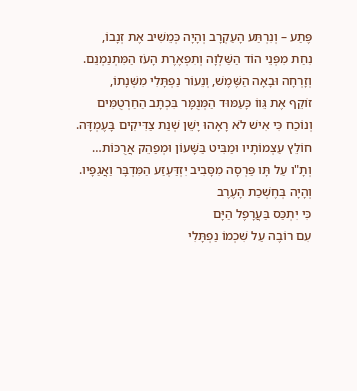פֶּתַע – וְנִרְתַּע הָעַקְרָב וְהָיָה כְּמֵשִׁיב אֶת זְנָבוֹ,
נִחַת מִפְּנֵי הוֹד הַשַּׁלְוָה וְתִפְאֶרֶת הָעֹז הַמִּתְנַמְנֵם.
וְזָרְחָה וּבָאָה הַשֶּׁמֶשׁ, וְנֵעוֹר נַפְתָּלִי מִשְּׁנָתוֹ,
זוֹקֵף אֶת גֵּווֹ כָּעַמּוּד הַמְּנֻמָּר בִּכְתָב הַחַרְטֻמִּים
וְנוֹכַח כִּי אִישׁ לֹא רָאָהוּ יָשֵׁן שְׁנַת צַדִּיקִים בָּעֶמְדָּה.
חוֹלֵץ עַצְמוֹתָיו וּמַבִּיט בַּשָּׁעוֹן וּמְפַהֵק אֲרֻכּוֹת…
וְתָ"ו עַל תָּו פַּרְסָה מִסָּבִיב יִזְדַּעְזַע הַמִּדְבָּר וַאֲגַפָּיו.
וְהָיָה בְּחֶשְׁכַת הָעֶרֶב
כִּי יִתְכַּס בַּעֲרָפֶל הַיָּם
עִם רוֹבֶה עַל שִׁכְמוֹ נַפְתָּלִי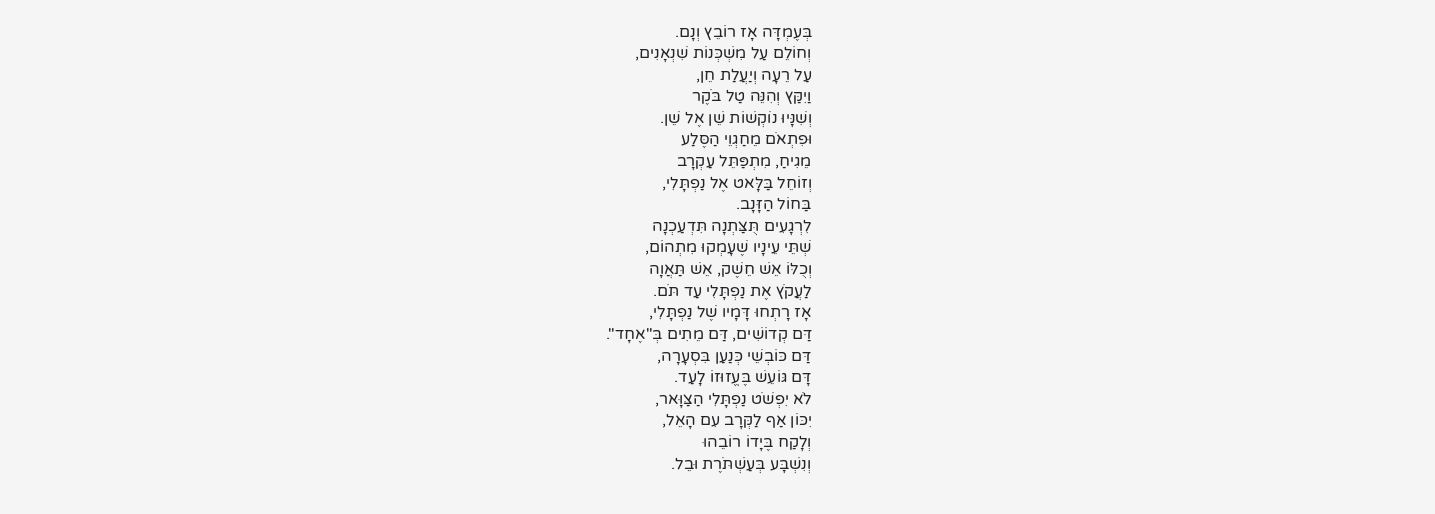בְּעֶמְדָּה אָז רוֹבֵץ וְנָם.
וְחוֹלֵם עַל מִשְׁכְּנוֹת שִׁנְאָנִים,
עַל רֵעָה וְיַעֲלַת חֵן,
וַיִקַּץ וְהִנֵּה טַל בֹּקֶר
וְשִׁנָּיוּ נוֹקְשׁוֹת שֵׁן אֶל שֵׁן.
וּפִתְאֹם מֵחַגְוֵי הַסֶּלַע
מֵגִיחַ, מִתְפַּתֵּל עַקְרָב
וְזוֹחֵל בַּלָּאט אֶל נַפְתָּלִי,
בַּחוֹל הַזָּנָב.
לִרְגָעִים תֻּצַּתְנָה תִּדְעַכְנָה
שְׁתֵּי עֵינָיו שֶׁעָמְקוּ מִתְהוֹם,
וְכֻלּוֹ אֵשׁ חֵשֶׁק, אֵשׁ תַּאֲוָה
לַעֲקֹץ אֶת נַפְתָּלִי עַד תֹּם.
אָז רָתְחוּ דָּמָיו שֶׁל נַפְתָּלִי,
דַּם קְדוֹשִׁים, דַּם מֵתִים בְּ"אֶחָד".
דַּם כּוֹבְשֵׁי כְּנַעַן בִּסְעָרָה,
דָּם גּוֹעֵשׁ בֶּעֱזוּזוֹ לָעַד.
לֹא יִפְשֹׁט נַפְתָּלִי הַצַּוָּאר,
יִכּוֹן אַף לַקְּרָב עִם הָאֵל,
וְלָקַח בֶּיָדוֹ רוֹבֵהוּ
וְנִשְׁבָּע בְּעַשְׁתֹּרֶת וּבֵל.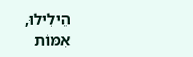הֵילִילוּ, אִמּוֹת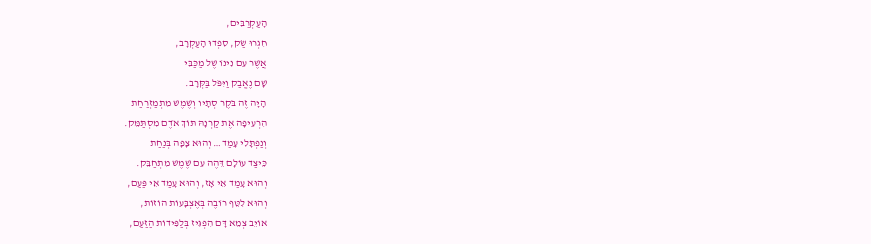הָעַקְרַבִּים,
חִגְרוּ שַׂק, סִפְדוּ הָעַקְרָב,
אֲשֶׁר עִם נִינוֹ שֶׁל מַכַּבִּי
שָׁם נֶאֱבַק וַיִּפֹּל בַּקְּרָב.
הָיָה זֶה בֹּקֶר סְתָיו וְשֶׁמֶשׁ מִתְמַזְרַחַת
הִרְעִיפָה אֶת קַרְנָהּ תּוֹךְ אֹדֶם מִסְתַּמֵּק.
וְנַפְתָּלִי עָמַד… וְהוּא צָפָה בְּנַחַת
כֵּיצַד עוֹלָם דֵּהֶה עִם שֶׁמֶשׁ מִתְחַבֵּק.
וְהוּא עָמַד אֵי אָז, וְהוּא עָמַד אֵי פַּעַם,
וְהוּא לִטֵּף רוֹבֶה בְּאֶצְבָּעוֹת הוֹזוֹת,
אוֹיֵב צְמֵא דָּם הִפְגִּיז בְּלַפִּידוֹת הַזַּעַם,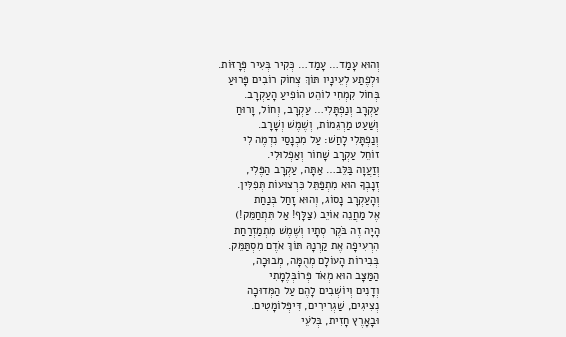וְהוּא עָמַד… עָמַד… כְּקִיר בְּעִיר פְּרָזּוֹת.
וּלְפֶתַע לְעֵינָיו תּוֹךְ צְחוֹק רוֹבִים פָּרוּעַ
בְּחוֹל קִמְחִי לוֹהֵט הוֹפִיעַ הָעַקְרָב.
עַקְרָב וְנַפְתָּלִי… עַקְרָב, וְחוֹל, וָרוּחַ
וְשַׁעַט מַרְגֵּמוֹת, וְשֶׁמֶשׁ וְשָׁרָב.
וְנַפְתָּלִי לָחַשׁ: עַל מִכְנָסַי נִדְמֶה לִי
זוֹחֵל עַקְרָב שָׁחוֹר וְאַפְלוּלִי.
וְזַעֲוָה בַּלֵּב… אַתָּה, עַקְרָב הַפֶּלִי,
זְנָבְךָ הוּא מִתְפַּתֵּל כִּרְצוּעוֹת תְּפִלִּין.
וְהָעַקְרָב נָסוֹג, וְהוּא זָחַל בְּנַחַת
אֶל מַחֲנֵה אוֹיֵב (צַלָּף! אַל תִּתְחַמֵּק!)
הָיָה זֶה בֹּקֶר סְתָיו וְשֶׁמֶשׁ מִתְמַזְרַחַת
הִרְעִיפָה אֶת קַרְנָהּ תּוֹךְ אֹדֶם מִסְתַּמֵּק.
בְּבִירוֹת הָעוֹלָם מְהֻמָּה, מְבוּכָה,
הַמַּצָּב הוּא מְאֹד פְּרוֹבְּלֶמָתִי
וְדָנִים וְיוֹשְׁבִים לָהֶם עַל הַמְּדוּכָה
נְצִיגִים, שַׁגְרִירִים, דִּיפְּלוֹמָטִים.
וּבָאָרֶץ חָזִית, בְּלֹעֵי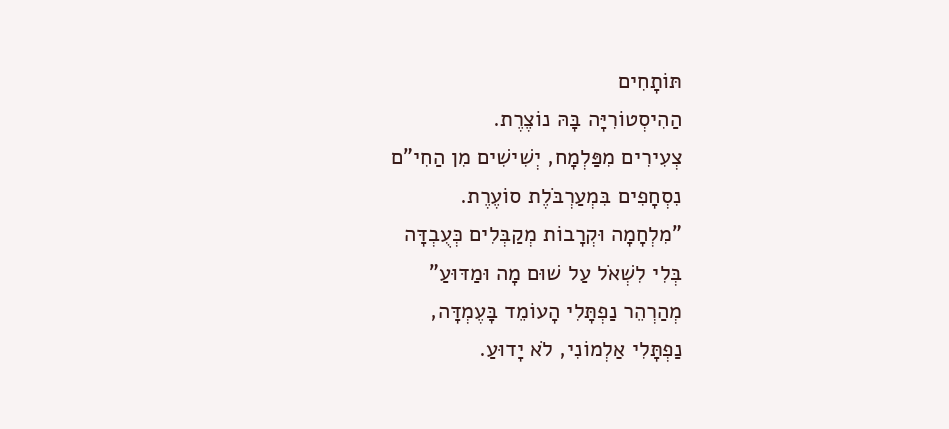תּוֹתָחִים
הַהִיסְטוֹרִיָּה בָּהּ נוֹצֶרֶת.
צְעִירִים מִפַּלְמָח, יְשִׁישִׁים מִן הַחִי"ם
נִסְחָפִים בִּמְעַרְבֹּלֶת סוֹעֶרֶת.
"מִלְחָמָה וּקְרָבוֹת מְקַבְּלִים כְּעֻבְדָּה
בְּלִי לִשְׁאֹל עַל שׁוּם מָה וּמַדּוּעַ"
מְהַרְהֵר נַפְתָּלִי הָעוֹמֵד בָּעֶמְדָּה,
נַפְתָּלִי אַלְמוֹנִי, לֹא יָדוּעַ.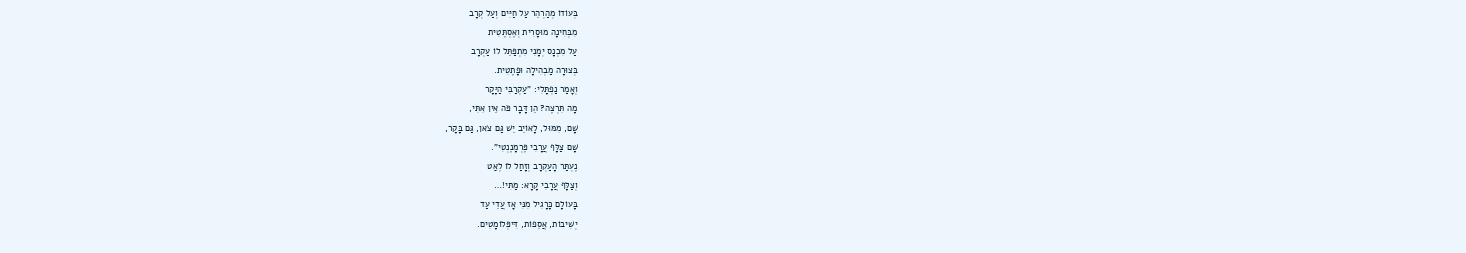בְּעוֹדוֹ מְהַרְהֵר עַל חַיִּים וְעַל קְרָב
מִבְּחִינָה מוּסָרִית וְאֶסְתֶּטִית
עַל מִכְנָס יְמָנִי מִתְפַּתֵּל לוֹ עַקְרָב
בְּצוּרָה מַבְהִילָה וּפָתֶטִית.
וְאָמַר נַפְתָּלִי: "עַקְרַבִּי הַיָּקָר
מָה תִּרְצֶה? הֵן דָּבָר פֹּה אֵין אִתִּי,
שָׁם, מִמּוּל, לָאוֹיֵב יֵשׁ גַּם צֹאן, גַּם בָּקָר,
שָׁם צַלָּף עֲרָבִי פֶּרְמָנֶנְטִי".
נֶעְתַּר הָעַקְרָב וְזָחַל לוֹ לְאַט
וְצַלָּף עֲרָבִי קָרָא: מַתִּי!…
בָּעוֹלָם כָּרָגִיל מִנִּי אָז עֲדֵי עַד
יְשִׁיבוֹת, אֲסֵפוֹת, דִּיפְּלוֹמָטִים.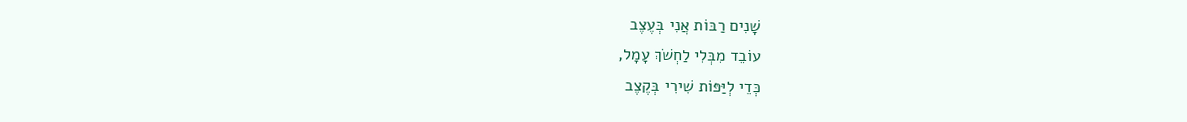שָׁנִים רַבּוֹת אֲנִי בְּעֶצֶב
עוֹבֵד מִבְּלִי לַחְשֹׁךְ עָמָל,
כְּדֵי לְיַּפּוֹת שִׁירִי בְּקֶצֶב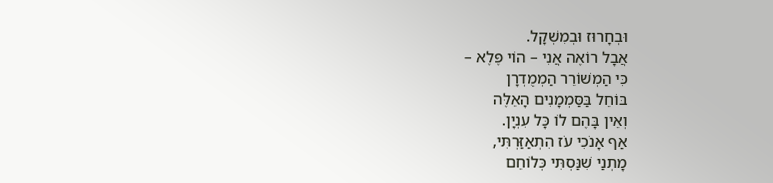וּבְחָרוּז וּבְמִשְׁקָל.
אֲבָל רוֹאֶה אֲנִי – הוֹי פֶּלֶא –
כִּי הַמְשׁוֹרֵר הַמְמֻדְרָן
בּוֹחֵל בַּסַּמְמָנִים הָאֵלֶּה
וְאֵין בָּהֶם לוֹ כָּל עִנְיָן.
אַף אָנֹכִי עֹז הִתְאַזַּרְתִּי,
מָתְנַי שִׁנַּסְתִּי כְּלוֹחֵם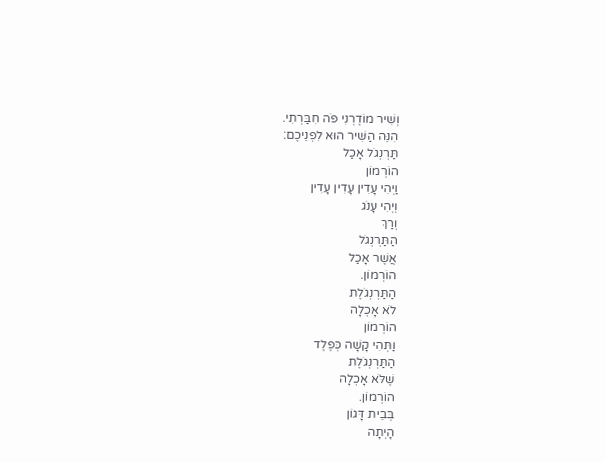וְשִׁיר מוֹדֶרְנִי פֹּה חִבַּרְתִי.
הִנֵּה הַשִּׁיר הוּא לִפְנֵיכֶם:
תַּרְנְגֹל אָכַל
הוֹרְמוֹן
וַיְהִי עָדִין עָדִין עָדִין
וְיְהִי עָנֹג
וְרַךְ
הַתַּרְנְגֹל
אֲשֶׁר אָכַל
הוֹרְמוֹן.
הַתַּרְנְגֹלֶת
לֹא אָכְלָה
הוֹרְמוֹן
וַתְּהִי קָשָׁה כְּפֶלֶד
הַתַּרְנְגֹלֶת
שֶׁלֹּא אָכְלָה
הוֹרְמוֹן.
בְּבֵית דָּגוֹן
הָיְתָה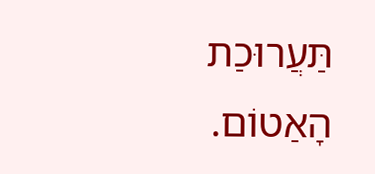תַּעֲרוּכַת הָאַטוֹם.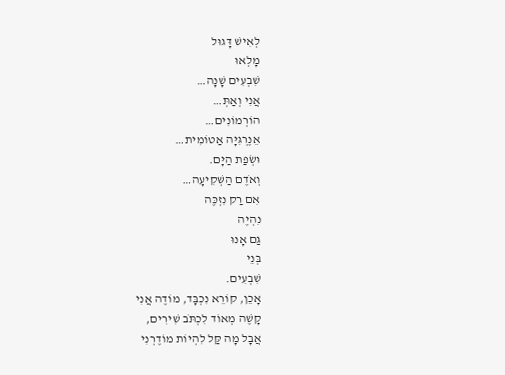לְאִישׁ דָּגוּל
מָלְאוּ
שִׁבְעִים שָׁנָה…
אֲנִי וְאַתְּ…
הוֹרְמוֹנִים…
אֵנֶרְגִּיָּה אַטוֹמִית…
וּשְׂפַת הַיָּם.
וְאֹדֶם הַשְּׁקִיעָה…
אִם רַק נִזְכֶּה
נִהְיֶה
גַּם אָנוּ
בְּנֵי
שִׁבְעִים.
אָכֵן, קוֹרֵא נִכְבָּד, מוֹדֶה אֲנִי
קָשֶׁה מְאוֹד לִכְתֹּב שִׁירִים,
אֲבָל מָה קַּל לִהְיוֹת מוֹדֶרְנִי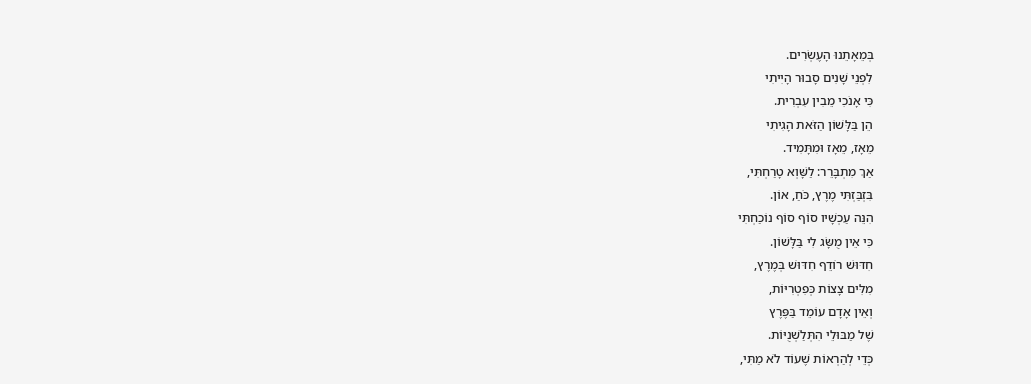בְּמֵאָתֵנוּ הָעֶשְׂרִים.
לִפְנֵי שָׁנִים סָבוּר הָיִיתִי
כִּי אָנֹכִי מֵבִין עִבְרִית.
הֵן בַּלָּשׁוֹן הַזֹּאת הָגִיתִי
מֵאָז, מֵאָז וּמִתָּמִיד.
אַךְ מִתְבָּרֵר: לַשָּׁוְא טָרַחְתִּי,
בִּזְבַּזְתִּי מֶרֶץ, כֹּחַ, אוֹן.
הִנֵּה עַכְשָׁיו סוֹף סוֹף נוֹכַחְתִּי
כִּי אֵין מֻשָּׂג לִי בַּלָּשׁוֹן.
חִדּוּשׁ רוֹדֵף חִדּוּשׁ בְּמֶרֶץ,
מִלִּים צָצוֹת כְּפִטְרִיּוֹת,
וְאֵין אָדָם עוֹמֵד בַּפֶּרֶץ
שֶׁל מַבּוּלֵי הִתְּלַשְׁנֻיּוֹת.
כְּדֵי לְהַרְאוֹת שֶׁעוֹד לֹא מַתִּי,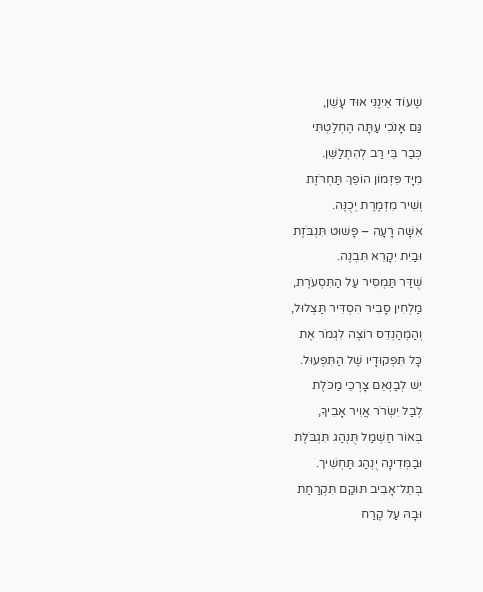שֶׁעוֹד אֵינֶנִּי אוּד עָשֵׁן,
גַּם אָנֹכִי עַתָּה הֶחְלַטְתִּי
כְּבַר בֵּי רַב לְהִתְלַשֵּׁן.
מִיָּד פִּזְמוֹן הוֹפֵךְ תַּחְרֹזֶת
וְשִׁיר מִזְמֶרֶת יְכֻנֶּה.
אִשָּׁה רָעָה – פָּשׁוּט תִּנְבֹּזֶת
וּבַיִת יִקָרֵא תִּבְנֶה.
שֻׁדַּר תַּמְסִיר עַל הַתִּסְעֹרֶת,
מַלְחִין סָבִיר הִסְדִּיר תַּצְלוּל,
וְהַמְהַנְדֵס רוֹצֶה לִגְמֹר אֶת
כָּל תִּפְקוּדָיו שֶׁל הַתִּפְעוּל.
יֵשׁ לְבַנְאֵם צָרְכֵי מַכֹּלֶת
לְבַל יִשְׂרֹר אֲוִיר אָבִיךָ,
בְּאוֹר חַשְׁמַל תֻּנְהַג תִּגְבֹּלֶת
וּבַמְּדִינָה יֻנְהַג תַּחְשִׁיך.
בְּתֵל־אָבִיב תּוּקַם תִּקְרַחַת
וּבָהּ עַל קֶרַח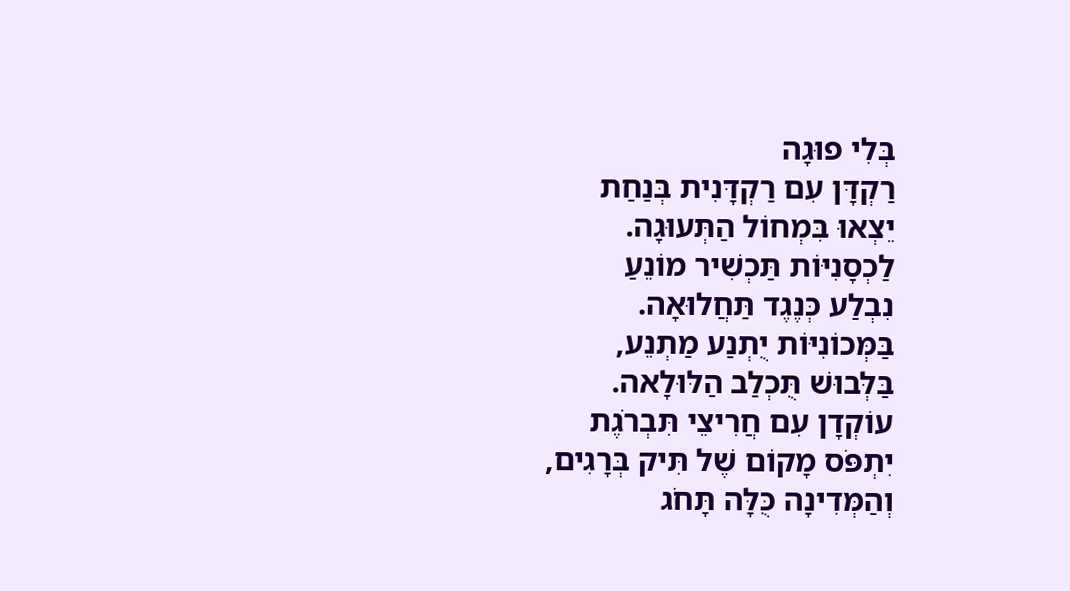בְּלִי פוּגָה
רַקְדָּן עִם רַקְדָּנִית בְּנַחַת
יֵצְאוּ בִּמְחוֹל הַתְּעוּגָה.
לַכְסָנִיּוֹת תַּכְשִׁיר מוֹנֵעַ
נִבְלַע כְּנֶגֶד תַּחֲלוּאָה.
בַּמְּכוֹנִיּוֹת יֻתְנַע מַתְנֵע,
בַּלְּבוּשׁ תֻּכְלַב הַלּוּלָאה.
עוֹקְדָן עִם חֲרִיצֵי תִּבְרֹגֶת
יִתְפֹּס מָקוֹם שֶׁל תִּיק בְּרָגִים,
וְהַמְּדִינָה כֻּלָּה תָּחֹג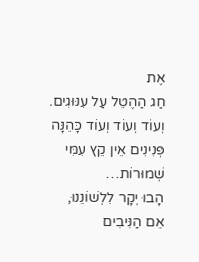אֶת
חַג הַהֶטֵל עַל עִנּוּגִים.
וְעוֹד וְעוֹד וְעוֹד כָּהֵנָּה
פְּנִינִים אֵין קֵץ עִמִּי שְׁמוּרוֹת…
הָבוּ יְקָר לִלְשׁוֹנֵנוּ,
אֵם הַנִּיבִים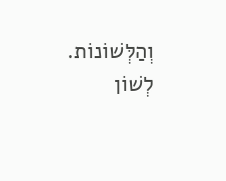וְהַלְּשׁוֹנוֹת.
לְשׁוֹן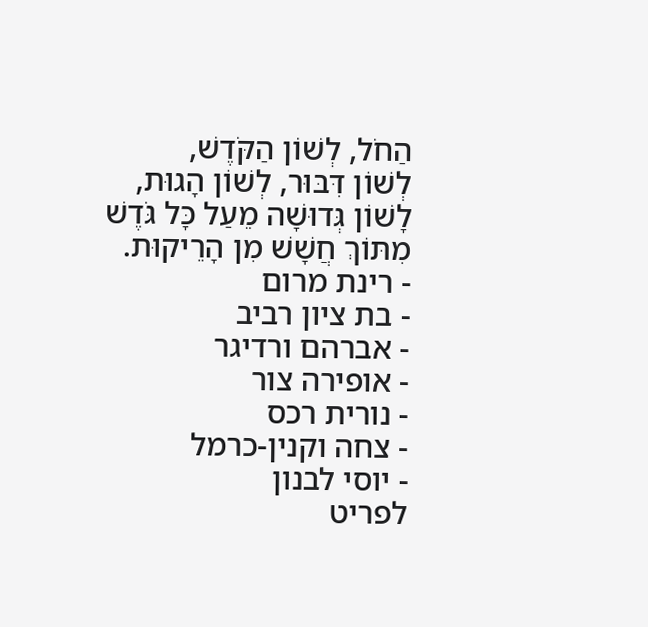הַחֹל, לְשׁוֹן הַקֹּדֶשׁ,
לְשׁוֹן דִּבּוּר, לְשׁוֹן הָגוּת,
לָשׁוֹן גְּדוּשָׁה מֵעַל כָּל גֹּדֶשׁ
מִתּוֹךְ חֲשָׁשׁ מִן הָרֵיקוּת.
- רינת מרום
- בת ציון רביב
- אברהם ורדיגר
- אופירה צור
- נורית רכס
- צחה וקנין-כרמל
- יוסי לבנון
לפריט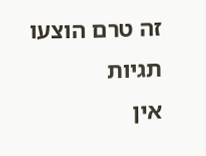זה טרם הוצעו תגיות
אין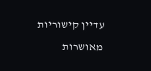עדיין קישוריות מאושרות